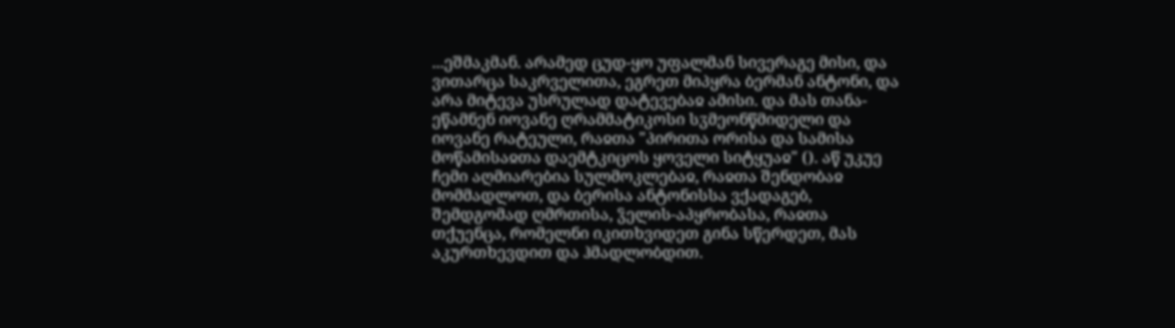...ეშმაკმან. არამედ ცუდ-ყო უფალმან სივერაგე მისი, და ვითარცა საკრველითა, ეგრეთ მიპყრა ბერმან ანტონი, და არა მიტევა უსრულად დატევებაჲ ამისი. და მას თანა-ეწამნენ იოვანე ღრამმატიკოსი სჳმეონწმიდელი და იოვანე რატეული, რაჲთა "პირითა ორისა და სამისა მოწამისაჲთა დაემტკიცოს ყოველი სიტყუაჲ" (). აწ უკუე ჩემი აღმიარებია სულმოკლებაჲ, რაჲთა შენდობაჲ მომმადლოთ, და ბერისა ანტონისსა ვქადაგებ, შემდგომად ღმრთისა, ჴელის-აპყრობასა, რაჲთა თქუენცა, რომელნი იკითხვიდეთ გინა სწერდეთ, მას აკურთხევდით და ჰმადლობდით.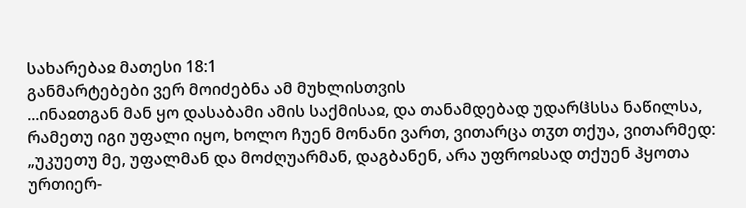სახარებაჲ მათესი 18:1
განმარტებები ვერ მოიძებნა ამ მუხლისთვის
...ინაჲთგან მან ყო დასაბამი ამის საქმისაჲ, და თანამდებად უდარჱსსა ნაწილსა, რამეთუ იგი უფალი იყო, ხოლო ჩუენ მონანი ვართ, ვითარცა თჳთ თქუა, ვითარმედ: „უკუეთუ მე, უფალმან და მოძღუარმან, დაგბანენ, არა უფროჲსად თქუენ ჰყოთა ურთიერ-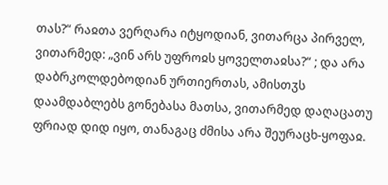თას?“ რაჲთა ვერღარა იტყოდიან, ვითარცა პირველ, ვითარმედ: „ვინ არს უფროჲს ყოველთაჲსა?“ ; და არა დაბრკოლდებოდიან ურთიერთას, ამისთჳს დაამდაბლებს გონებასა მათსა, ვითარმედ დაღაცათუ ფრიად დიდ იყო, თანაგაც ძმისა არა შეურაცხ-ყოფაჲ.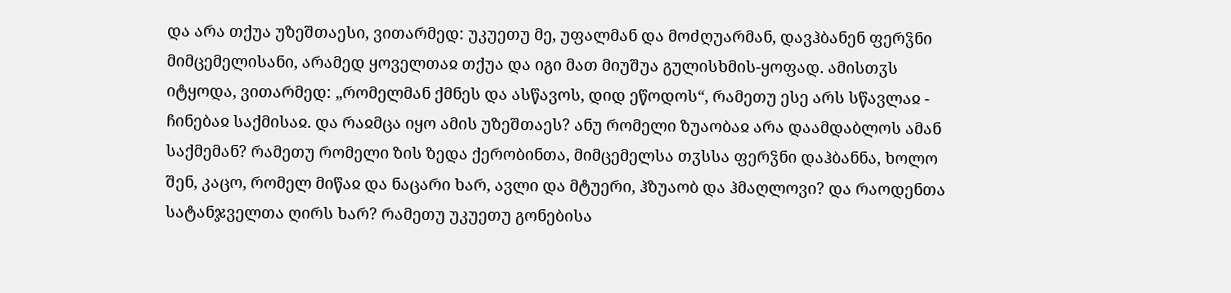და არა თქუა უზეშთაესი, ვითარმედ: უკუეთუ მე, უფალმან და მოძღუარმან, დავჰბანენ ფერჴნი მიმცემელისანი, არამედ ყოველთაჲ თქუა და იგი მათ მიუშუა გულისხმის-ყოფად. ამისთჳს იტყოდა, ვითარმედ: „რომელმან ქმნეს და ასწავოს, დიდ ეწოდოს“, რამეთუ ესე არს სწავლაჲ - ჩინებაჲ საქმისაჲ. და რაჲმცა იყო ამის უზეშთაეს? ანუ რომელი ზუაობაჲ არა დაამდაბლოს ამან საქმემან? რამეთუ რომელი ზის ზედა ქერობინთა, მიმცემელსა თჳსსა ფერჴნი დაჰბანნა, ხოლო შენ, კაცო, რომელ მიწაჲ და ნაცარი ხარ, ავლი და მტუერი, ჰზუაობ და ჰმაღლოვი? და რაოდენთა სატანჯველთა ღირს ხარ? რამეთუ უკუეთუ გონებისა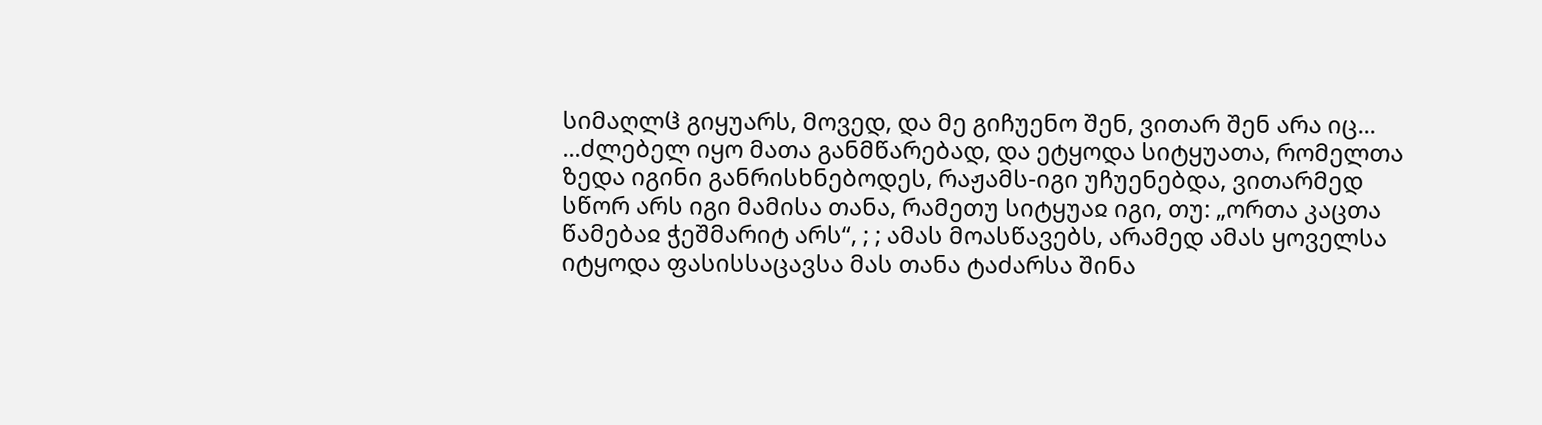სიმაღლჱ გიყუარს, მოვედ, და მე გიჩუენო შენ, ვითარ შენ არა იც...
...ძლებელ იყო მათა განმწარებად, და ეტყოდა სიტყუათა, რომელთა ზედა იგინი განრისხნებოდეს, რაჟამს-იგი უჩუენებდა, ვითარმედ სწორ არს იგი მამისა თანა, რამეთუ სიტყუაჲ იგი, თუ: „ორთა კაცთა წამებაჲ ჭეშმარიტ არს“, ; ; ამას მოასწავებს, არამედ ამას ყოველსა იტყოდა ფასისსაცავსა მას თანა ტაძარსა შინა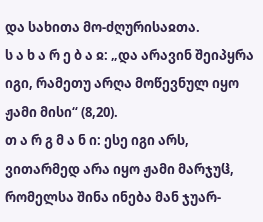და სახითა მო-ძღურისაჲთა.
ს ა ხ ა რ ე ბ ა ჲ: „და არავინ შეიპყრა იგი, რამეთუ არღა მოწევნულ იყო ჟამი მისი“ (8,20).
თ ა რ გ მ ა ნ ი: ესე იგი არს, ვითარმედ არა იყო ჟამი მარჯუჱ, რომელსა შინა ინება მან ჯუარ-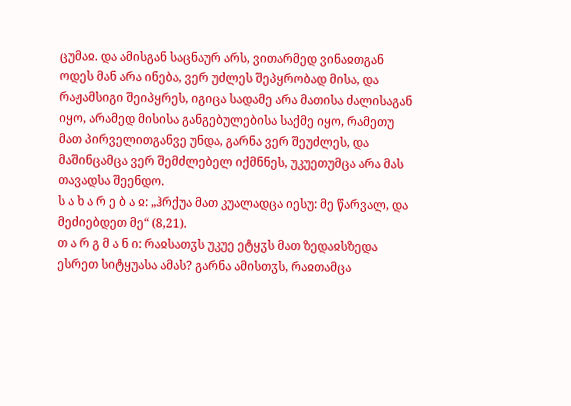ცუმაჲ. და ამისგან საცნაურ არს, ვითარმედ ვინაჲთგან ოდეს მან არა ინება, ვერ უძლეს შეპყრობად მისა, და რაჟამსიგი შეიპყრეს, იგიცა სადამე არა მათისა ძალისაგან იყო, არამედ მისისა განგებულებისა საქმე იყო, რამეთუ მათ პირველითგანვე უნდა, გარნა ვერ შეუძლეს, და მაშინცამცა ვერ შემძლებელ იქმნნეს, უკუეთუმცა არა მას თავადსა შეენდო.
ს ა ხ ა რ ე ბ ა ჲ: „ჰრქუა მათ კუალადცა იესუ: მე წარვალ, და მეძიებდეთ მე“ (8,21).
თ ა რ გ მ ა ნ ი: რაჲსათჳს უკუე ეტყჳს მათ ზედაჲსზედა ესრეთ სიტყუასა ამას? გარნა ამისთჳს, რაჲთამცა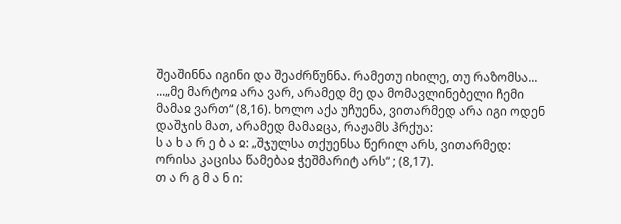შეაშინნა იგინი და შეაძრწუნნა. რამეთუ იხილე, თუ რაზომსა...
...„მე მარტოჲ არა ვარ, არამედ მე და მომავლინებელი ჩემი მამაჲ ვართ“ (8,16). ხოლო აქა უჩუენა, ვითარმედ არა იგი ოდენ დაშჯის მათ, არამედ მამაჲცა, რაჟამს ჰრქუა:
ს ა ხ ა რ ე ბ ა ჲ: „შჯულსა თქუენსა წერილ არს, ვითარმედ: ორისა კაცისა წამებაჲ ჭეშმარიტ არს“ ; (8,17).
თ ა რ გ მ ა ნ ი: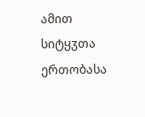ამით სიტყჳთა ერთობასა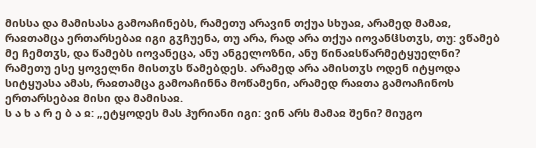მისსა და მამისასა გამოაჩინებს, რამეთუ არავინ თქუა სხუაჲ, არამედ მამაჲ, რაჲთამცა ერთარსებაჲ იგი გჳჩუენა, თუ არა, რად არა თქუა იოვანჱსთჳს, თუ: ვწამებ მე ჩემთჳს, და წამებს იოვანეცა, ანუ ანგელოზნი, ანუ წინაჲსწარმეტყუელნი? რამეთუ ესე ყოველნი მისთჳს წამებდეს. არამედ არა ამისთჳს ოდენ იტყოდა სიტყუასა ამას, რაჲთამცა გამოაჩინნა მოწამენი, არამედ რაჲთა გამოაჩინოს ერთარსებაჲ მისი და მამისაჲ.
ს ა ხ ა რ ე ბ ა ჲ: „ეტყოდეს მას ჰურიანი იგი: ვინ არს მამაჲ შენი? მიუგო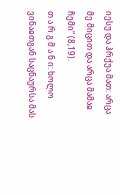იესუ და ჰრქუა მათ: არცა მე მიცით და არცა მამაჲ ჩემი“ (8,19).
თ ა რ გ მ ა ნ ი: ხოლო ვინაჲთგან საცნაურსა მას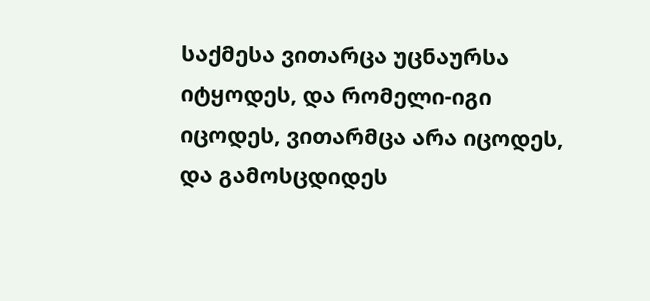საქმესა ვითარცა უცნაურსა იტყოდეს, და რომელი-იგი იცოდეს, ვითარმცა არა იცოდეს, და გამოსცდიდეს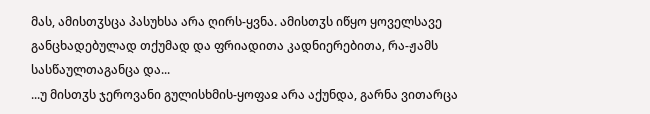მას, ამისთჳსცა პასუხსა არა ღირს-ყვნა. ამისთჳს იწყო ყოველსავე განცხადებულად თქუმად და ფრიადითა კადნიერებითა, რა-ჟამს სასწაულთაგანცა და...
...უ მისთჳს ჯეროვანი გულისხმის-ყოფაჲ არა აქუნდა, გარნა ვითარცა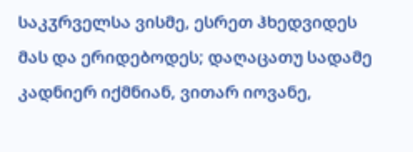საკჳრველსა ვისმე, ესრეთ ჰხედვიდეს მას და ერიდებოდეს; დაღაცათუ სადამე კადნიერ იქმნიან, ვითარ იოვანე,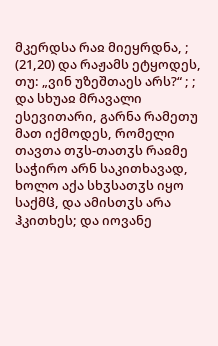მკერდსა რაჲ მიეყრდნა, ; (21,20) და რაჟამს ეტყოდეს, თუ: „ვინ უზეშთაეს არს?“ ; ; და სხუაჲ მრავალი ესევითარი, გარნა რამეთუ მათ იქმოდეს, რომელი თავთა თჳს-თათჳს რაჲმე საჭირო არნ საკითხავად, ხოლო აქა სხჳსათჳს იყო საქმჱ, და ამისთჳს არა ჰკითხეს; და იოვანე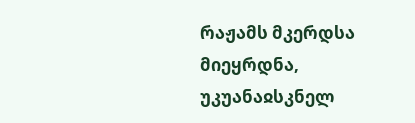რაჟამს მკერდსა მიეყრდნა, უკუანაჲსკნელ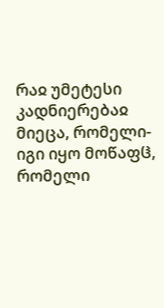რაჲ უმეტესი კადნიერებაჲ მიეცა, რომელი-იგი იყო მოწაფჱ, რომელი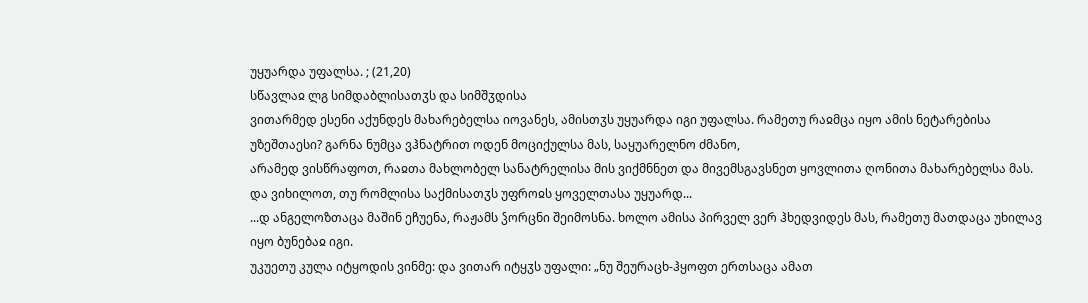უყუარდა უფალსა. ; (21,20)
სწავლაჲ ლგ სიმდაბლისათჳს და სიმშჳდისა
ვითარმედ ესენი აქუნდეს მახარებელსა იოვანეს, ამისთჳს უყუარდა იგი უფალსა. რამეთუ რაჲმცა იყო ამის ნეტარებისა უზეშთაესი? გარნა ნუმცა ვჰნატრით ოდენ მოციქულსა მას, საყუარელნო ძმანო,
არამედ ვისწრაფოთ, რაჲთა მახლობელ სანატრელისა მის ვიქმნნეთ და მივემსგავსნეთ ყოვლითა ღონითა მახარებელსა მას. და ვიხილოთ, თუ რომლისა საქმისათჳს უფროჲს ყოველთასა უყუარდ...
...დ ანგელოზთაცა მაშინ ეჩუენა, რაჟამს ჴორცნი შეიმოსნა. ხოლო ამისა პირველ ვერ ჰხედვიდეს მას, რამეთუ მათდაცა უხილავ იყო ბუნებაჲ იგი.
უკუეთუ კულა იტყოდის ვინმე: და ვითარ იტყჳს უფალი: „ნუ შეურაცხ-ჰყოფთ ერთსაცა ამათ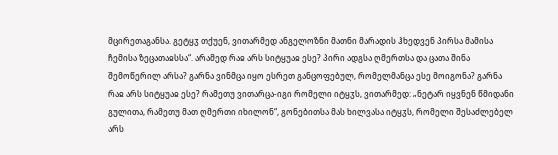მცირეთაგანსა. გეტყჳ თქუენ, ვითარმედ ანგელოზნი მათნი მარადის ჰხედვენ პირსა მამისა ჩემისა ზეცათაჲსსა“. არამედ რაჲ არს სიტყუაჲ ესე? პირი ადგსა ღმერთსა და ცათა შინა შემოწერილ არსა? გარნა ვინმცა იყო ესრეთ განცოფებულ, რომელმანცა ესე მოიგონა? გარნა რაჲ არს სიტყუაჲ ესე? რამეთუ ვითარცა-იგი რომელი იტყჳს, ვითარმედ: „ნეტარ იყვნენ წმიდანი გულითა, რამეთუ მათ ღმერთი იხილონ“, გონებითსა მას ხილვასა იტყჳს, რომელი შესაძლებელ არს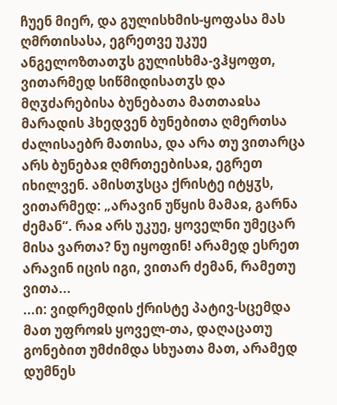ჩუენ მიერ, და გულისხმის-ყოფასა მას ღმრთისასა, ეგრეთვე უკუე ანგელოზთათჳს გულისხმა-ვჰყოფთ, ვითარმედ სიწმიდისათჳს და მღჳძარებისა ბუნებათა მათთაჲსა მარადის ჰხედვენ ბუნებითა ღმერთსა ძალისაებრ მათისა, და არა თუ ვითარცა არს ბუნებაჲ ღმრთეებისაჲ, ეგრეთ იხილვენ. ამისთჳსცა ქრისტე იტყჳს, ვითარმედ: „არავინ უწყის მამაჲ, გარნა ძემან“. რაჲ არს უკუე, ყოველნი უმეცარ მისა ვართა? ნუ იყოფინ! არამედ ესრეთ არავინ იცის იგი, ვითარ ძემან, რამეთუ ვითა...
...ი: ვიდრემდის ქრისტე პატივ-სცემდა მათ უფროჲს ყოველ-თა, დაღაცათუ გონებით უმძიმდა სხუათა მათ, არამედ დუმნეს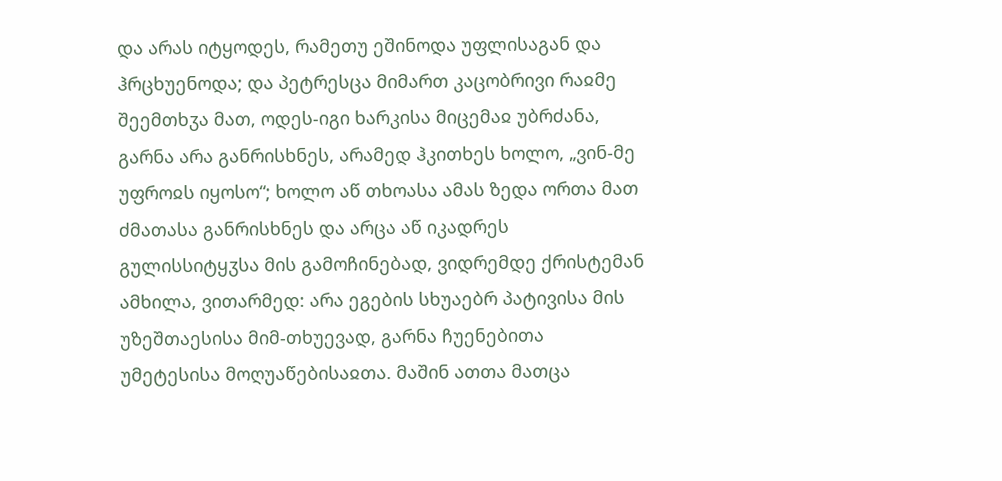და არას იტყოდეს, რამეთუ ეშინოდა უფლისაგან და ჰრცხუენოდა; და პეტრესცა მიმართ კაცობრივი რაჲმე შეემთხჳა მათ, ოდეს-იგი ხარკისა მიცემაჲ უბრძანა, გარნა არა განრისხნეს, არამედ ჰკითხეს ხოლო, „ვინ-მე უფროჲს იყოსო“; ხოლო აწ თხოასა ამას ზედა ორთა მათ ძმათასა განრისხნეს და არცა აწ იკადრეს გულისსიტყჳსა მის გამოჩინებად, ვიდრემდე ქრისტემან ამხილა, ვითარმედ: არა ეგების სხუაებრ პატივისა მის უზეშთაესისა მიმ-თხუევად, გარნა ჩუენებითა უმეტესისა მოღუაწებისაჲთა. მაშინ ათთა მათცა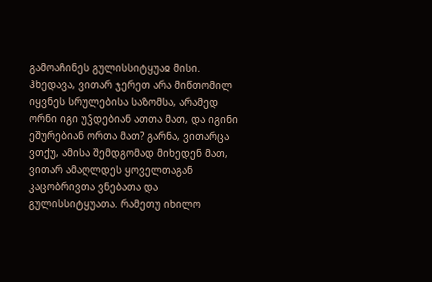გამოაჩინეს გულისსიტყუაჲ მისი.
ჰხედავა, ვითარ ჯერეთ არა მიწთომილ იყვნეს სრულებისა საზომსა, არამედ ორნი იგი უჴდებიან ათთა მათ, და იგინი ეშურებიან ორთა მათ? გარნა, ვითარცა ვთქუ, ამისა შემდგომად მიხედენ მათ, ვითარ ამაღლდეს ყოველთაგან კაცობრივთა ვნებათა და გულისსიტყუათა. რამეთუ იხილო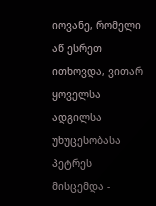იოვანე, რომელი აწ ესრეთ ითხოვდა, ვითარ ყოველსა ადგილსა უხუცესობასა პეტრეს მისცემდა -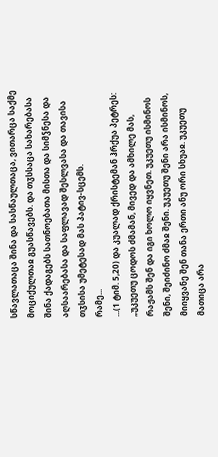სწავლათაცა შინა და სასწაულთაცა, ვითარცა საქმე მოციქულთაჲ გუასწავებს. და თჳსსაცა სახარებასა შინა ქადაგებს სათნოებათა მისთა და სიმჴნესა და აღსაარებასა და საფლავად შესლვასა და თავისა თჳსისა უმეტესად მას პატივ-სცემს.
რამე...
...(1 ტიმ. 5,20) და კუალად ქრისტემან ჰრქუა პეტრეს: „უკუეთუ ცოდოს ძმამან, მივედ და ამხილე მას, რაჟამს შენ და იგი ხოლო იყვნეთ. უკუეთუ ისმინოს შენი, შეიძინო ძმაჲ შენი. უკუეთუ შენი არა ისმინოს, მიიყვანე შენ თანა ერთი ანუ ორი სხუაჲ. უკუეთუ მათიცა არა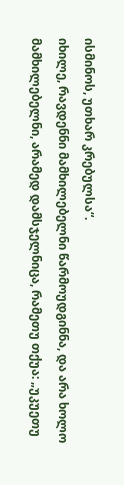ისმინოს, უთხარ კრებულსა“.
იხილე, რავდენნი მამხილებელნი წარმოუდგინნა, და არა ხოლო მამხილებელნი, არამედ დამსჯელნიცა, რამეთუ თქუა: „უკუეთუ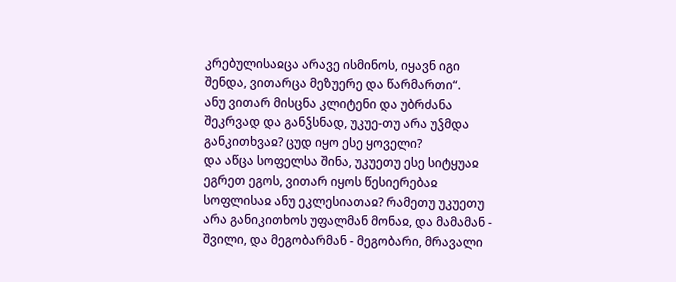კრებულისაჲცა არავე ისმინოს, იყავნ იგი შენდა, ვითარცა მეზუერე და წარმართი“.
ანუ ვითარ მისცნა კლიტენი და უბრძანა შეკრვად და განჴსნად, უკუე-თუ არა უჴმდა განკითხვაჲ? ცუდ იყო ესე ყოველი?
და აწცა სოფელსა შინა, უკუეთუ ესე სიტყუაჲ ეგრეთ ეგოს, ვითარ იყოს წესიერებაჲ სოფლისაჲ ანუ ეკლესიათაჲ? რამეთუ უკუეთუ არა განიკითხოს უფალმან მონაჲ, და მამამან - შვილი, და მეგობარმან - მეგობარი, მრავალი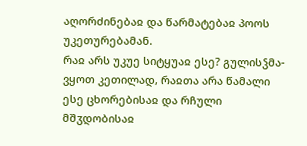აღორძინებაჲ და წარმატებაჲ პოოს უკეთურებამან.
რაჲ არს უკუე სიტყუაჲ ესე? გულისჴმა-ვყოთ კეთილად, რაჲთა არა წამალი ესე ცხორებისაჲ და რჩული მშჳდობისაჲ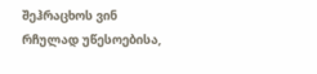შეჰრაცხოს ვინ რჩულად უწესოებისა,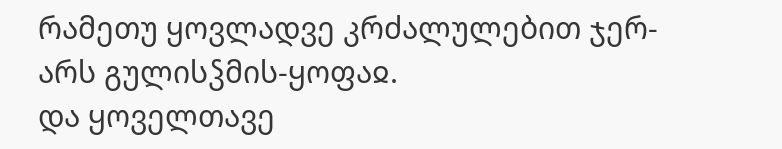რამეთუ ყოვლადვე კრძალულებით ჯერ-არს გულისჴმის-ყოფაჲ.
და ყოველთავე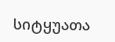სიტყუათა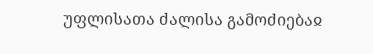უფლისათა ძალისა გამოძიებაჲ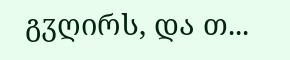გჳღირს, და თ...